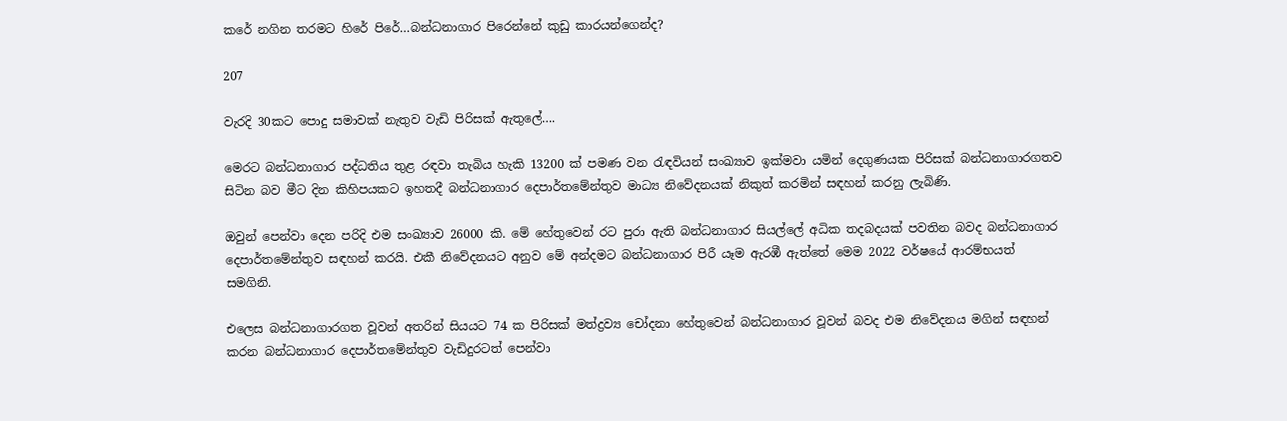කරේ නගින තරමට හිරේ පිරේ…බන්ධනාගාර පිරෙන්නේ කුඩු කාරයන්ගෙන්ද?

207

වැරදි 30කට පොදු සමාවක් නැතුව වැඩි පිරිසක් ඇතුලේ….

මෙරට බන්ධනාගාර පද්ධතිය තුළ රඳවා තැබිය හැකි 13200 ක් පමණ වන රැඳවියන් සංඛ්‍යාව ඉක්මවා යමින් දෙගුණයක පිරිසක් බන්ධනාගාරගතව සිටින බව මීට දින කිහිපයකට ඉහතදී බන්ධනාගාර දෙපාර්තමේන්තුව මාධ්‍ය නිවේදනයක් නිකුත් කරමින් සඳහන් කරනු ලැබිණි.

ඔවුන් පෙන්වා දෙන පරිදි එම සංඛ්‍යාව 26000 කි. මේ හේතුවෙන් රට පුරා ඇති බන්ධනාගාර සියල්ලේ අධික තදබදයක් පවතින බවද බන්ධනාගාර දෙපාර්තමේන්තුව සඳහන් කරයි. එකී නිවේදනයට අනුව මේ අන්දමට බන්ධනාගාර පිරී යෑම ඇරඹී ඇත්තේ මෙම 2022 වර්ෂයේ ආරම්භයත් සමගිනි.

එලෙස බන්ධනාගාරගත වූවන් අතරින් සියයට 74 ක පිරිසක් මත්ද්‍රව්‍ය චෝදනා හේතුවෙන් බන්ධනාගාර වූවන් බවද එම නිවේදනය මගින් සඳහන් කරන බන්ධනාගාර දෙපාර්තමේන්තුව වැඩිදුරටත් පෙන්වා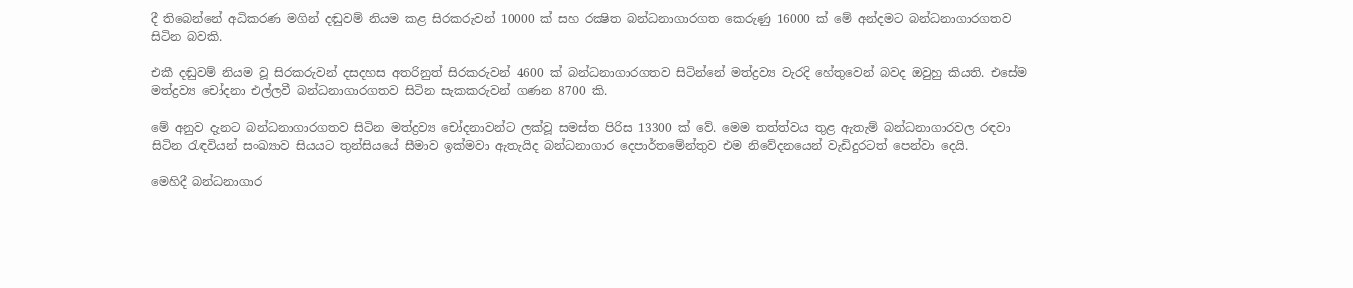දී තිබෙන්නේ අධිකරණ මගින් දඬුවම් නියම කළ සිරකරුවන් 10000 ක් සහ රක්‍ෂිත බන්ධනාගාරගත කෙරුණු 16000 ක් මේ අන්දමට බන්ධනාගාරගතව සිටින බවකි.

එකී දඬුවම් නියම වූ සිරකරුවන් දසදහස අතරිනුත් සිරකරුවන් 4600 ක් බන්ධනාගාරගතව සිටින්නේ මත්ද්‍රව්‍ය වැරදි හේතුවෙන් බවද ඔවුහු කියති. එසේම මත්ද්‍රව්‍ය චෝදනා එල්ලවී බන්ධනාගාරගතව සිටින සැකකරුවන් ගණන 8700 කි.

මේ අනුව දැනට බන්ධනාගාරගතව සිටින මත්ද්‍රව්‍ය චෝදනාවන්ට ලක්වූ සමස්ත පිරිස 13300 ක් වේ. මෙම තත්ත්වය තුළ ඇතැම් බන්ධනාගාරවල රඳවා සිටින රැඳවියන් සංඛ්‍යාව සියයට තුන්සියයේ සීමාව ඉක්මවා ඇතැයිද බන්ධනාගාර දෙපාර්තමේන්තුව එම නිවේදනයෙන් වැඩිදුරටත් පෙන්වා දෙයි.

මෙහිදී බන්ධනාගාර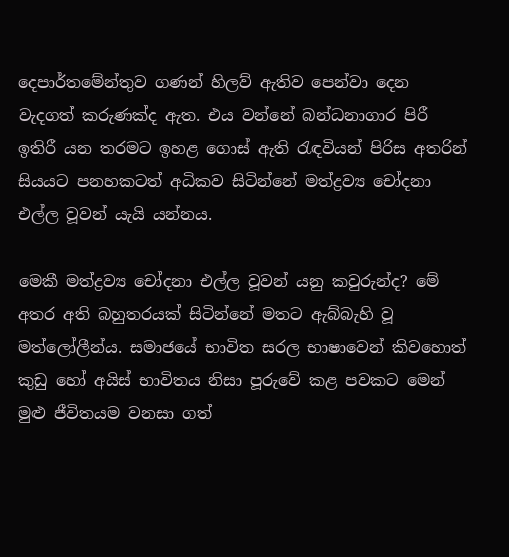දෙපාර්තමේන්තුව ගණන් හිලව් ඇතිව පෙන්වා දෙන වැදගත් කරුණක්ද ඇත. එය වන්නේ බන්ධනාගාර පිරී ඉතිරී යන තරමට ඉහළ ගොස් ඇති රැඳවියන් පිරිස අතරින් සියයට පනහකටත් අධිකව සිටින්නේ මත්ද්‍රව්‍ය චෝදනා එල්ල වූවන් යැයි යන්නය.

මෙකී මත්ද්‍රව්‍ය චෝදනා එල්ල වූවන් යනු කවුරුන්ද? මේ අතර අති බහුතරයක් සිටින්නේ මතට ඇබ්බැහි වූ මත්ලෝලීන්ය. සමාජයේ භාවිත සරල භාෂාවෙන් කිවහොත් කුඩු හෝ අයිස් භාවිතය නිසා පූරුවේ කළ පවකට මෙන් මුළු ජීවිතයම වනසා ගත්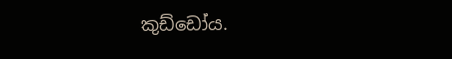කුඩ්ඩෝය.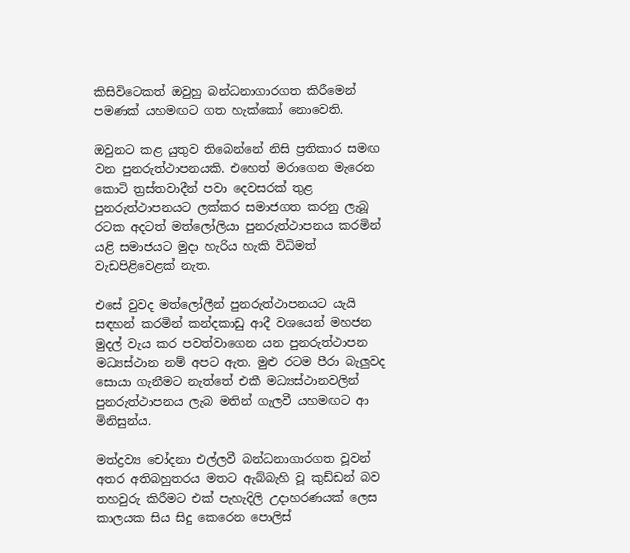කිසිවිටෙකත් ඔවුහු බන්ධනාගාරගත කිරීමෙන් පමණක් යහමඟට ගත හැක්කෝ නොවෙති.

ඔවුනට කළ යුතුව තිබෙන්නේ නිසි ප්‍රතිකාර සමඟ වන පුනරුත්ථාපනයකි. එහෙත් මරාගෙන මැරෙන කොටි ත්‍රස්තවාදීන් පවා දෙවසරක් තුළ පුනරුත්ථාපනයට ලක්කර සමාජගත කරනු ලැබූ රටක අදටත් මත්ලෝලියා පුනරුත්ථාපනය කරමින් යළි සමාජයට මුදා හැරිය හැකි විධිමත් වැඩපිළිවෙළක් නැත.

එසේ වුවද මත්ලෝලීන් පුනරුත්ථාපනයට යැයි සඳහන් කරමින් කන්දකාඩු ආදී වශයෙන් මහජන මුදල් වැය කර පවත්වාගෙන යන පුනරුත්ථාපන මධ්‍යස්ථාන නම් අපට ඇත. මුළු රටම පීරා බැලුවද සොයා ගැනීමට නැත්තේ එකී මධ්‍යස්ථානවලින් පුනරුත්ථාපනය ලැබ මතින් ගැලවී යහමඟට ආ මිනිසුන්ය.

මත්ද්‍රව්‍ය චෝදනා එල්ලවී බන්ධනාගාරගත වූවන් අතර අතිබහුතරය මතට ඇබ්බැහි වූ කුඩ්ඩන් බව තහවුරු කිරීමට එක් පැහැදිලි උදාහරණයක් ලෙස කාලයක සිය සිදු කෙරෙන පොලිස්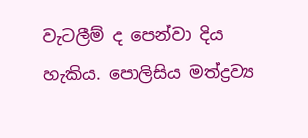වැටලීම් ද පෙන්වා දිය හැකිය. පොලිසිය මත්ද්‍රව්‍ය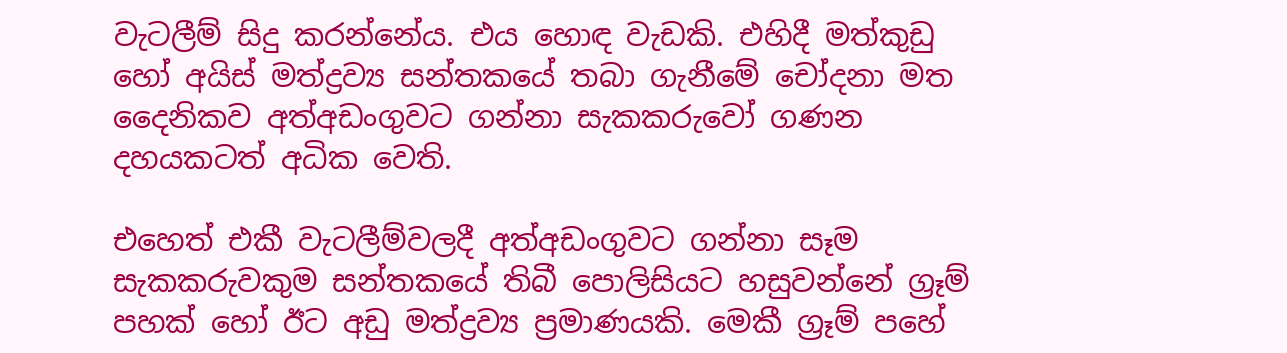වැටලීම් සිදු කරන්නේය. එය හොඳ වැඩකි. එහිදී මත්කුඩු හෝ අයිස් මත්ද්‍රව්‍ය සන්තකයේ තබා ගැනීමේ චෝදනා මත දෛනිකව අත්අඩංගුවට ගන්නා සැකකරුවෝ ගණන දහයකටත් අධික වෙති.

එහෙත් එකී වැටලීම්වලදී අත්අඩංගුවට ගන්නා සෑම සැකකරුවකුම සන්තකයේ තිබී පොලිසියට හසුවන්නේ ග්‍රෑම් පහක් හෝ ඊට අඩු මත්ද්‍රව්‍ය ප්‍රමාණයකි. මෙකී ග්‍රෑම් පහේ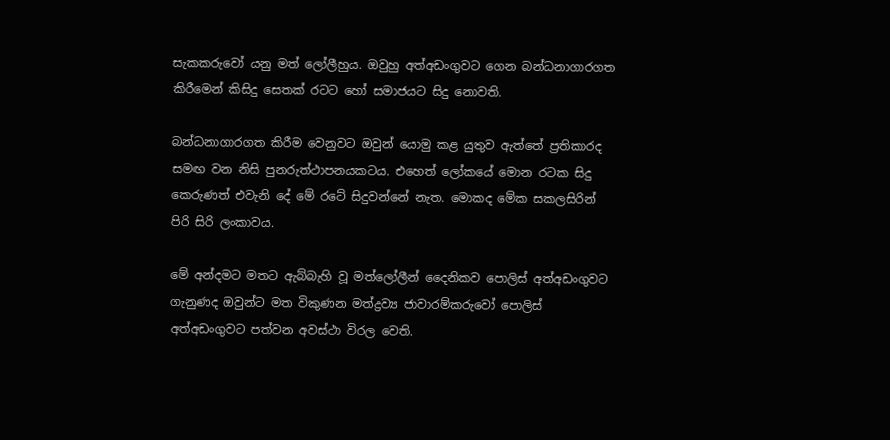සැකකරුවෝ යනු මත් ලෝලීහුය. ඔවුහු අත්අඩංගුවට ගෙන බන්ධනාගාරගත කිරීමෙන් කිසිදු සෙතක් රටට හෝ සමාජයට සිදු නොවති.

බන්ධනාගාරගත කිරීම වෙනුවට ඔවුන් යොමු කළ යුතුව ඇත්තේ ප්‍රතිකාරද සමඟ වන නිසි පුනරුත්ථාපනයකටය. එහෙත් ලෝකයේ මොන රටක සිදු කෙරුණත් එවැනි දේ මේ රටේ සිදුවන්නේ නැත. මොකද මේක සකලසිරින් පිරි සිරි ලංකාවය.

මේ අන්දමට මතට ඇබ්බැහි වූ මත්ලෝලීන් දෛනිකව පොලිස් අත්අඩංගුවට ගැනුණද ඔවුන්ට මත විකුණන මත්ද්‍රව්‍ය ජාවාරම්කරුවෝ පොලිස් අත්අඩංගුවට පත්වන අවස්ථා විරල වෙති.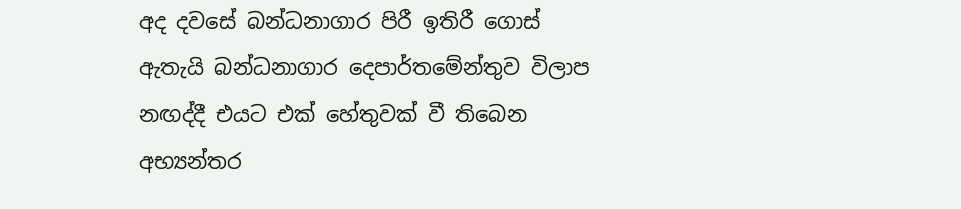අද දවසේ බන්ධනාගාර පිරී ඉතිරී ගොස් ඇතැයි බන්ධනාගාර දෙපාර්තමේන්තුව විලාප නඟද්දී එයට එක් හේතුවක් වී තිබෙන අභ්‍යන්තර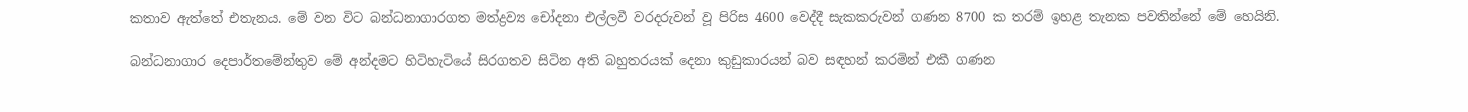කතාව ඇත්තේ එතැනය. මේ වන විට බන්ධනාගාරගත මත්ද්‍රව්‍ය චෝදනා එල්ලවී වරදරුවන් වූ පිරිස 4600 වෙද්දී සැකකරුවන් ගණන 8700 ක තරම් ඉහළ තැනක පවතින්නේ මේ හෙයිනි.

බන්ධනාගාර දෙපාර්තමේන්තුව මේ අන්දමට හිටිහැටියේ සිරගතව සිටින අති බහුතරයක් දෙනා කුඩුකාරයන් බව සඳහන් කරමින් එකී ගණන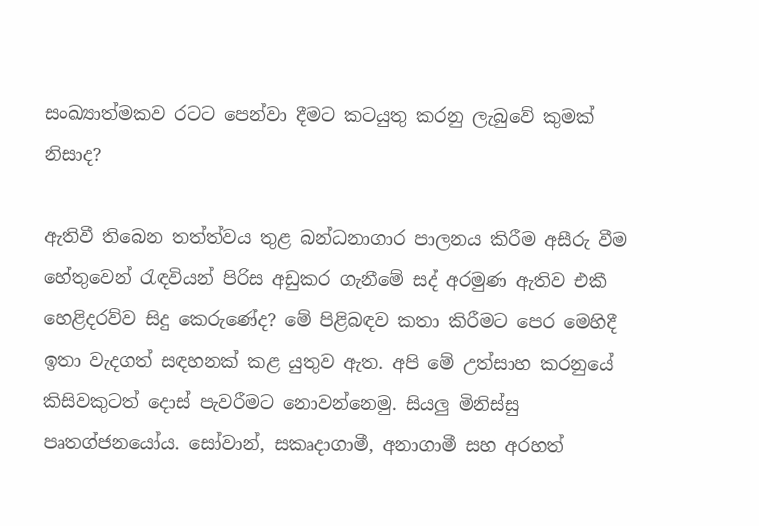සංඛ්‍යාත්මකව රටට පෙන්වා දීමට කටයුතු කරනු ලැබුවේ කුමක් නිසාද?

ඇතිවී තිබෙන තත්ත්වය තුළ බන්ධනාගාර පාලනය කිරීම අසීරු වීම හේතුවෙන් රැඳවියන් පිරිස අඩුකර ගැනීමේ සද් අරමුණ ඇතිව එකී හෙළිදරව්ව සිදු කෙරුණේද? මේ පිළිබඳව කතා කිරීමට පෙර මෙහිදී ඉතා වැදගත් සඳහනක් කළ යුතුව ඇත. අපි මේ උත්සාහ කරනුයේ කිසිවකුටත් දොස් පැවරීමට නොවන්නෙමු. සියලු මිනිස්සු පෘතග්ජනයෝය. සෝවාන්, සකෘදාගාමී, අනාගාමී සහ අරහත්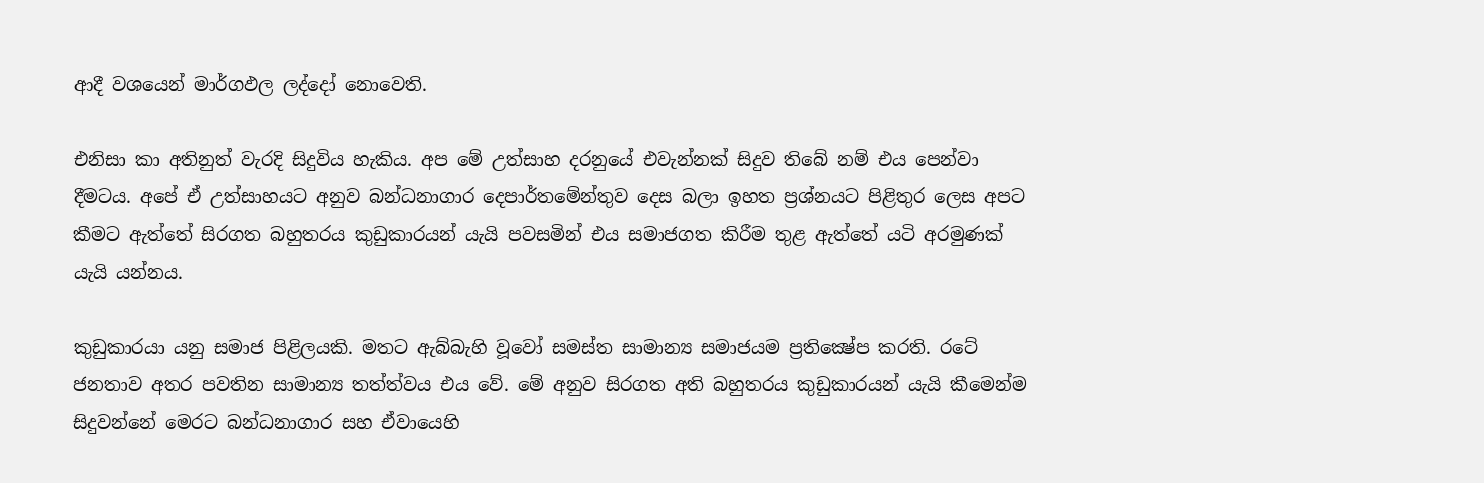ආදී වශයෙන් මාර්ගඵල ලද්දෝ නොවෙති.

එනිසා කා අතිනුත් වැරදි සිදුවිය හැකිය. අප මේ උත්සාහ දරනුයේ එවැන්නක් සිදුව තිබේ නම් එය පෙන්වා දීමටය. අපේ ඒ උත්සාහයට අනුව බන්ධනාගාර දෙපාර්තමේන්තුව දෙස බලා ඉහත ප්‍රශ්නයට පිළිතුර ලෙස අපට කීමට ඇත්තේ සිරගත බහුතරය කුඩුකාරයන් යැයි පවසමින් එය සමාජගත කිරීම තුළ ඇත්තේ යටි අරමුණක් යැයි යන්නය.

කුඩුකාරයා යනු සමාජ පිළිලයකි. මතට ඇබ්බැහි වූවෝ සමස්ත සාමාන්‍ය සමාජයම ප්‍රතික්‍ෂේප කරති. රටේ ජනතාව අතර පවතින සාමාන්‍ය තත්ත්වය එය වේ. මේ අනුව සිරගත අති බහුතරය කුඩුකාරයන් යැයි කීමෙන්ම සිදුවන්නේ මෙරට බන්ධනාගාර සහ ඒවායෙහි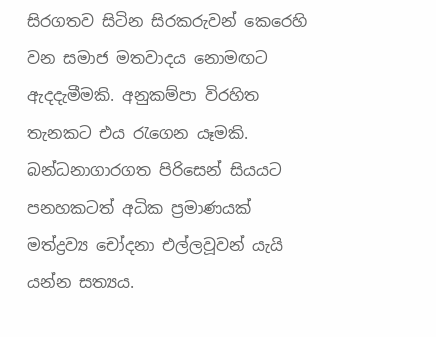සිරගතව සිටින සිරකරුවන් කෙරෙහි වන සමාජ මතවාදය නොමඟට ඇදදැමීමකි. අනුකම්පා විරහිත තැනකට එය රැගෙන යෑමකි. බන්ධනාගාරගත පිරිසෙන් සියයට පනහකටත් අධික ප්‍රමාණයක් මත්ද්‍රව්‍ය චෝදනා එල්ලවූවන් යැයි යන්න සත්‍යය.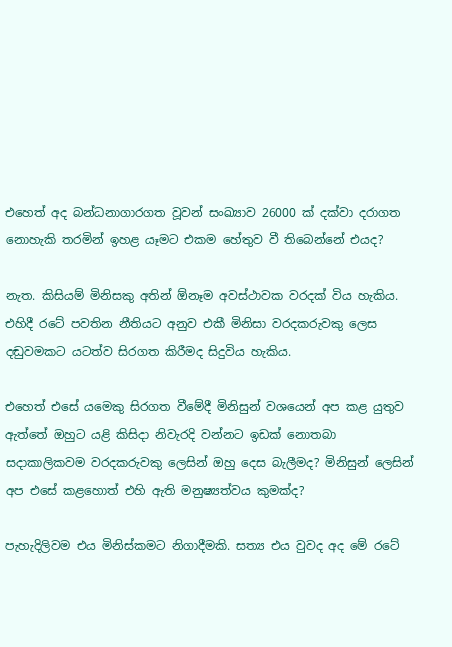එහෙත් අද බන්ධනාගාරගත වූවන් සංඛ්‍යාව 26000 ක් දක්වා දරාගත නොහැකි තරමින් ඉහළ යෑමට එකම හේතුව වී තිබෙන්නේ එයද?

නැත. කිසියම් මිනිසකු අතින් ඕනෑම අවස්ථාවක වරදක් විය හැකිය. එහිදී රටේ පවතින නීතියට අනුව එකී මිනිසා වරදකරුවකු ලෙස දඬුවමකට යටත්ව සිරගත කිරීමද සිදුවිය හැකිය.

එහෙත් එසේ යමෙකු සිරගත වීමේදී මිනිසුන් වශයෙන් අප කළ යුතුව ඇත්තේ ඔහුට යළි කිසිදා නිවැරදි වන්නට ඉඩක් නොතබා සදාකාලිකවම වරදකරුවකු ලෙසින් ඔහු දෙස බැලීමද? මිනිසුන් ලෙසින් අප එසේ කළහොත් එහි ඇති මනුෂ්‍යත්වය කුමක්ද?

පැහැදිලිවම එය මිනිස්කමට නිගාදීමකි. සත්‍ය එය වුවද අද මේ රටේ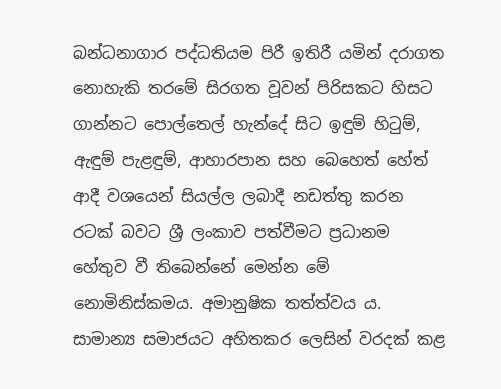බන්ධනාගාර පද්ධතියම පිරී ඉතිරී යමින් දරාගත නොහැකි තරමේ සිරගත වූවන් පිරිසකට හිසට ගාන්නට පොල්තෙල් හැන්දේ සිට ඉඳුම් හිටුම්, ඇඳුම් පැළඳුම්, ආහාරපාන සහ බෙහෙත් හේත් ආදී වශයෙන් සියල්ල ලබාදී නඩත්තු කරන රටක් බවට ශ්‍රී ලංකාව පත්වීමට ප්‍රධානම හේතුව වී තිබෙන්නේ මෙන්න මේ නොමිනිස්කමය. අමානුෂික තත්ත්වය ය. සාමාන්‍ය සමාජයට අහිතකර ලෙසින් වරදක් කළ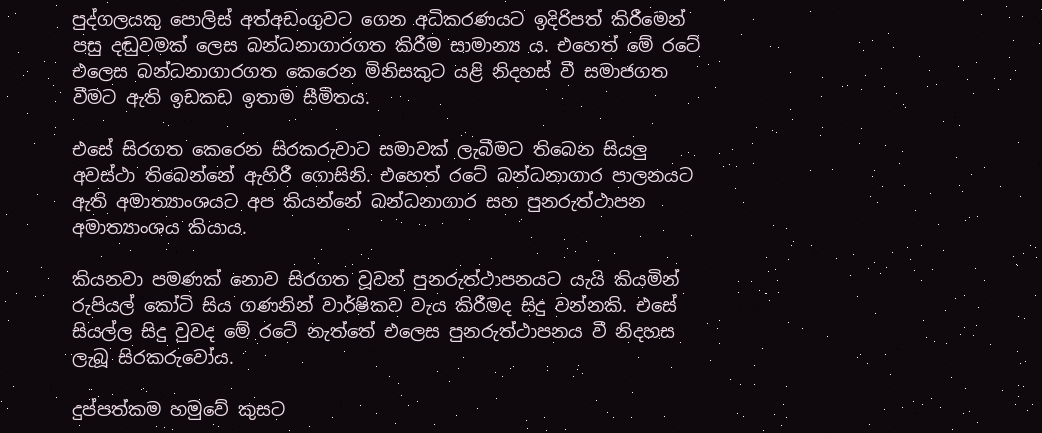පුද්ගලයකු පොලිස් අත්අඩංගුවට ගෙන අධිකරණයට ඉදිරිපත් කිරීමෙන් පසු දඬුවමක් ලෙස බන්ධනාගාරගත කිරීම සාමාන්‍ය ය. එහෙත් මේ රටේ එලෙස බන්ධනාගාරගත කෙරෙන මිනිසකුට යළි නිදහස් වී සමාජගත වීමට ඇති ඉඩකඩ ඉතාම සීමිතය.

එසේ සිරගත කෙරෙන සිරකරුවාට සමාවක් ලැබීමට තිබෙන සියලු අවස්ථා තිබෙන්නේ ඇහිරී ගොසිනි. එහෙත් රටේ බන්ධනාගාර පාලනයට ඇති අමාත්‍යාංශයට අප කියන්නේ බන්ධනාගාර සහ පුනරුත්ථාපන අමාත්‍යාංශය කියාය.

කියනවා පමණක් නොව සිරගත වූවන් පුනරුත්ථාපනයට යැයි කියමින් රුපියල් කෝටි සිය ගණනින් වාර්ෂිකව වැය කිරීමද සිදු වන්නකි. එසේ සියල්ල සිදු වුවද මේ රටේ නැත්තේ එලෙස පුනරුත්ථාපනය වී නිදහස ලැබූ සිරකරුවෝය.

දුප්පත්කම හමුවේ කුසට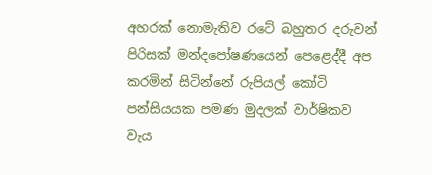අහරක් නොමැතිව රටේ බහුතර දරුවන් පිරිසක් මන්දපෝෂණයෙන් පෙළෙද්දී අප කරමින් සිටින්නේ රුපියල් කෝටි පන්සියයක පමණ මුදලක් වාර්ෂිකව වැය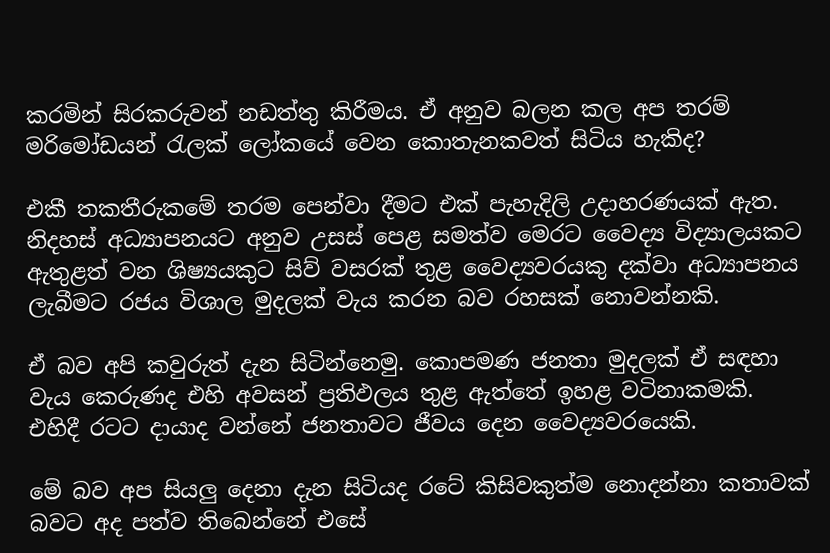කරමින් සිරකරුවන් නඩත්තු කිරීමය. ඒ අනුව බලන කල අප තරම් මරිමෝඩයන් රැලක් ලෝකයේ වෙන කොතැනකවත් සිටිය හැකිද?

එකී තකතීරුකමේ තරම පෙන්වා දීමට එක් පැහැදිලි උදාහරණයක් ඇත. නිදහස් අධ්‍යාපනයට අනුව උසස් පෙළ සමත්ව මෙරට වෛද්‍ය විද්‍යාලයකට ඇතුළත් වන ශිෂ්‍යයකුට සිව් වසරක් තුළ වෛද්‍යවරයකු දක්වා අධ්‍යාපනය ලැබීමට රජය විශාල මුදලක් වැය කරන බව රහසක් නොවන්නකි.

ඒ බව අපි කවුරුත් දැන සිටින්නෙමු. කොපමණ ජනතා මුදලක් ඒ සඳහා වැය කෙරුණද එහි අවසන් ප්‍රතිඵලය තුළ ඇත්තේ ඉහළ වටිනාකමකි. එහිදී රටට දායාද වන්නේ ජනතාවට ජීවය දෙන වෛද්‍යවරයෙකි.

මේ බව අප සියලු දෙනා දැන සිටියද රටේ කිසිවකුත්ම නොදන්නා කතාවක් බවට අද පත්ව තිබෙන්නේ එසේ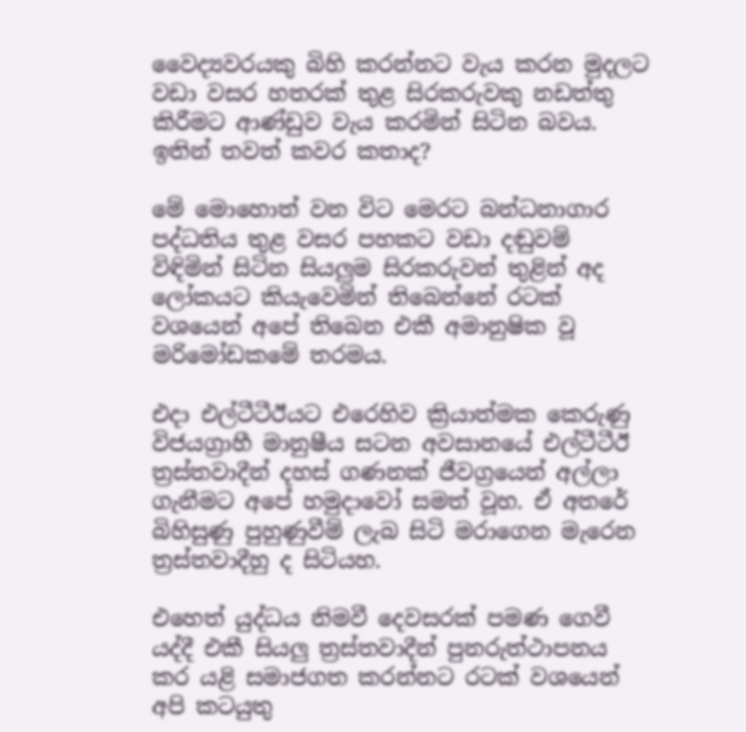වෛද්‍යවරයකු බිහි කරන්නට වැය කරන මුදලට වඩා වසර හතරක් තුළ සිරකරුවකු නඩත්තු කිරීමට ආණ්ඩුව වැය කරමින් සිටින බවය. ඉතින් තවත් කවර කතාද?

මේ මොහොත් වන විට මෙරට බන්ධනාගාර පද්ධතිය තුළ වසර පහකට වඩා දඬුවම් විඳිමින් සිටින සියලුම සිරකරුවන් තුළින් අද ලෝකයට කියැවෙමින් තිබෙන්නේ රටක් වශයෙන් අපේ තිබෙන එකී අමානුෂික වූ මරිමෝඩකමේ තරමය.

එදා එල්ටීටීඊයට එරෙහිව ක්‍රියාත්මක කෙරුණු විජයග්‍රාහී මානුෂීය සටන අවසානයේ එල්ටීටීඊ ත්‍රස්තවාදීන් දහස් ගණනක් ජීවග්‍රයෙන් අල්ලා ගැනීමට අපේ හමුදාවෝ සමත් වූහ. ඒ අතරේ බිහිසුණු පුහුණුවීම් ලැබ සිටි මරාගෙන මැරෙන ත්‍රස්තවාදීහු ද සිටියහ.

එහෙත් යුද්ධය නිමවී දෙවසරක් පමණ ගෙවී යද්දී එකී සියලු ත්‍රස්තවාදීන් පුනරුත්ථාපනය කර යළි සමාජගත කරන්නට රටක් වශයෙන් අපි කටයුතු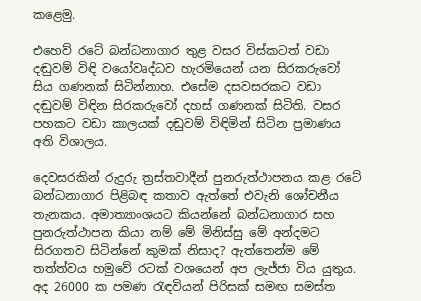කළෙමු.

එහෙව් රටේ බන්ධනාගාර තුළ වසර විස්කටත් වඩා දඬුවම් විඳි වයෝවෘද්ධව හැරමියෙන් යන සිරකරුවෝ සිය ගණනක් සිටින්නාහ. එසේම දසවසරකට වඩා දඬුවම් විඳින සිරකරුවෝ දහස් ගණනක් සිටිති. වසර පහකට වඩා කාලයක් දඬුවම් විඳිමින් සිටින ප්‍රමාණය අති විශාලය.

දෙවසරකින් රුදුරු ත්‍රස්තවාදීන් පුනරුත්ථාපනය කළ රටේ බන්ධනාගාර පිළිබඳ කතාව ඇත්තේ එවැනි ශෝචනීය තැනකය. අමාත්‍යාංශයට කියන්නේ බන්ධනාගාර සහ පුනරුත්ථාපන කියා නම් මේ මිනිස්සු මේ අන්දමට සිරගතව සිටින්නේ කුමක් නිසාද? ඇත්තෙන්ම මේ තත්ත්වය හමුවේ රටක් වශයෙන් අප ලැජ්ජා විය යුතුය. අද 26000 ක පමණ රැඳවියන් පිරිසක් සමඟ සමස්ත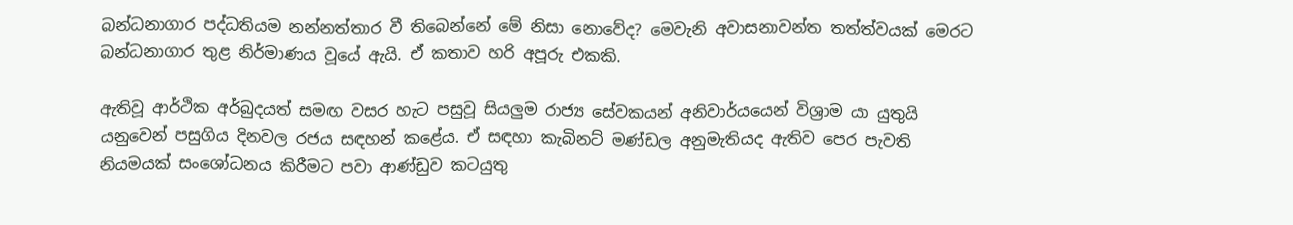බන්ධනාගාර පද්ධතියම නන්නත්තාර වී තිබෙන්නේ මේ නිසා නොවේද? මෙවැනි අවාසනාවන්ත තත්ත්වයක් මෙරට බන්ධනාගාර තුළ නිර්මාණය වූයේ ඇයි. ඒ කතාව හරි අපූරු එකකි.

ඇතිවූ ආර්ථික අර්බුදයත් සමඟ වසර හැට පසුවූ සියලුම රාජ්‍ය සේවකයන් අනිවාර්යයෙන් විශ්‍රාම යා යුතුයි යනුවෙන් පසුගිය දිනවල රජය සඳහන් කළේය. ඒ සඳහා කැබිනට් මණ්ඩල අනුමැතියද ඇතිව පෙර පැවති නියමයක් සංශෝධනය කිරීමට පවා ආණ්ඩුව කටයුතු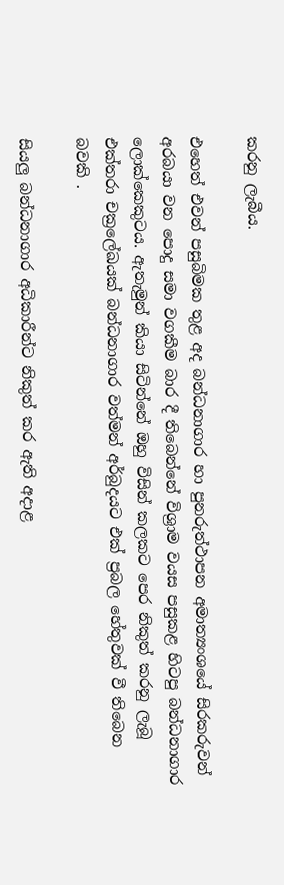කරනු ලැබීය.

එහෙත් එවන් පසුබිමක තුළ අද බන්ධනාගාර හා පුනරුත්ථාපන අමාත්‍යංශයේ සිරකරුවන් අරබයා වන පොදු සමා වගකීම බාර දී තිබෙන්නේ විශ්‍රාම වයස පසුකළ හිටපු බන්ධනාගාර ලොක්කෙකුටය. ඇතැමුන් කියා සිටින්නේ ඔහු විසින් කලකට පෙර නිකුත් කරනු ලැබූ එක්තරා චක්‍රලේඛයක් බන්ධනාගාර වත්මන් අර්බුදයට එක් ප්‍රබල හේතුවක් වී තිබෙන බවකි .

සියලු බන්ධනාගාර අධිකාරීන්ට නිකුත් කර ඇති අදාළ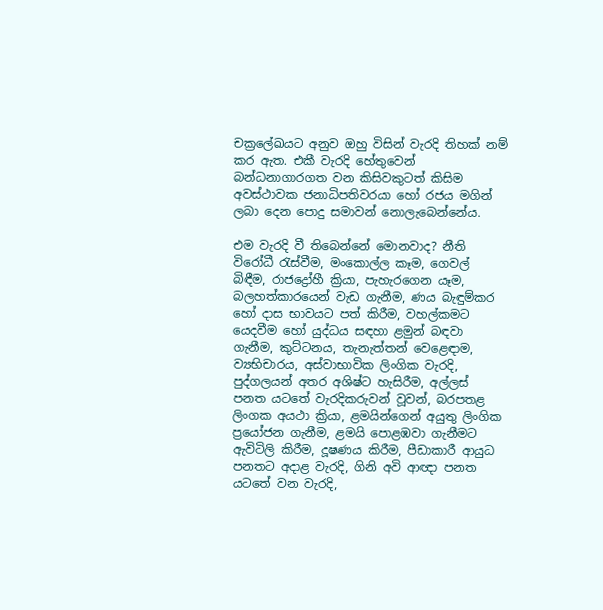චක්‍රලේඛයට අනුව ඔහු විසින් වැරදි තිහක් නම් කර ඇත. එකී වැරදි හේතුවෙන් බන්ධනාගාරගත වන කිසිවකුටත් කිසිම අවස්ථාවක ජනාධිපතිවරයා හෝ රජය මගින් ලබා දෙන පොදු සමාවන් නොලැබෙන්නේය.

එම වැරදි වී තිබෙන්නේ මොනවාද? නීති විරෝධී රැස්වීම, මංකොල්ල කෑම, ගෙවල් බිඳීම, රාජද්‍රෝහී ක්‍රියා, පැහැරගෙන යෑම, බලහත්කාරයෙන් වැඩ ගැනීම, ණය බැඳුම්කර හෝ දාස භාවයට පත් කිරීම, වහල්කමට යෙදවීම හෝ යුද්ධය සඳහා ළමුන් බඳවා ගැනීම, කුට්ටනය, තැනැත්තන් වෙළෙඳාම, ව්‍යභිචාරය, අස්වාභාවික ලිංගික වැරදි, පුද්ගලයන් අතර අශිෂ්ට හැසිරීම, අල්ලස් පනත යටතේ වැරදිකරුවන් වූවන්, බරපතළ ලිංගක අයථා ක්‍රියා, ළමයින්ගෙන් අයුතු ලිංගික ප්‍රයෝජන ගැනීම, ළමයි පොළඹවා ගැනීමට ඇවිටිලි කිරීම, දූෂණය කිරීම, පීඩාකාරී ආයුධ පනතට අදාළ වැරදි, ගිනි අවි ආඥා පනත යටතේ වන වැරදි,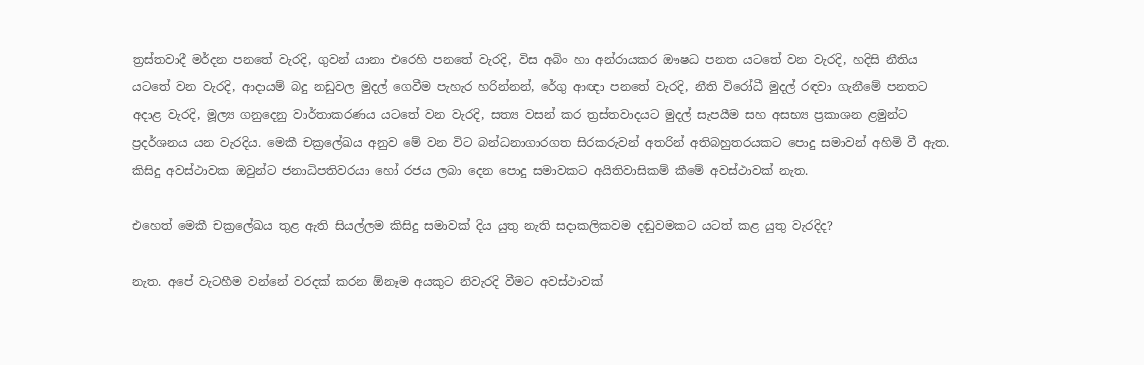ත්‍රස්තවාදී මර්දන පනතේ වැරදි, ගුවන් යානා එරෙහි පනතේ වැරදි, විස අබිං හා අන්රායකර ඖෂධ පනත යටතේ වන වැරදි, හදිසි නීතිය යටතේ වන වැරදි, ආදායම් බදු නඩුවල මුදල් ගෙවීම පැහැර හරින්නන්, රේගු ආඥා පනතේ වැරදි, නීති විරෝධී මුදල් රඳවා ගැනීමේ පනතට අදාළ වැරදි, මූල්‍ය ගනුදෙනු වාර්තාකරණය යටතේ වන වැරදි, සත්‍ය වසන් කර ත්‍රස්තවාදයට මුදල් සැපයීම සහ අසභ්‍ය ප්‍රකාශන ළමුන්ට ප්‍රදර්ශනය යන වැරදිය. මෙකී චක්‍රලේඛය අනුව මේ වන විට බන්ධනාගාරගත සිරකරුවන් අතරින් අතිබහුතරයකට පොදු සමාවන් අහිමි වී ඇත. කිසිදු අවස්ථාවක ඔවුන්ට ජනාධිපතිවරයා හෝ රජය ලබා දෙන පොදු සමාවකට අයිතිවාසිකම් කීමේ අවස්ථාවක් නැත.

එහෙත් මෙකී චක්‍රලේඛය තුළ ඇති සියල්ලම කිසිදු සමාවක් දිය යුතු නැති සදාකලිකවම දඬුවමකට යටත් කළ යුතු වැරදිද?

නැත. අපේ වැටහීම වන්නේ වරදක් කරන ඕනෑම අයකුට නිවැරදි වීමට අවස්ථාවක්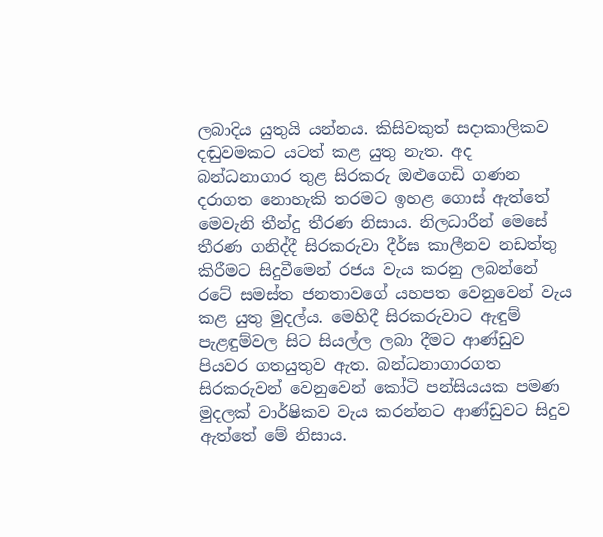ලබාදිය යුතුයි යන්නය. කිසිවකුත් සදාකාලිකව දඬුවමකට යටත් කළ යුතු නැත. අද බන්ධනාගාර තුළ සිරකරු ඔළුගෙඩි ගණන දරාගත නොහැකි තරමට ඉහළ ගොස් ඇත්තේ මෙවැනි තීන්දු තීරණ නිසාය. නිලධාරීන් මෙසේ තීරණ ගනිද්දී සිරකරුවා දීර්ඝ කාලීනව නඩත්තු කිරීමට සිදුවීමෙන් රජය වැය කරනු ලබන්නේ රටේ සමස්ත ජනතාවගේ යහපත වෙනුවෙන් වැය කළ යුතු මුදල්ය. මෙහිදී සිරකරුවාට ඇඳුම් පැළඳුම්වල සිට සියල්ල ලබා දීමට ආණ්ඩුව පියවර ගතයුතුව ඇත. බන්ධනාගාරගත සිරකරුවන් වෙනුවෙන් කෝටි පන්සියයක පමණ මුදලක් වාර්ෂිකව වැය කරන්නට ආණ්ඩුවට සිදුව ඇත්තේ මේ නිසාය.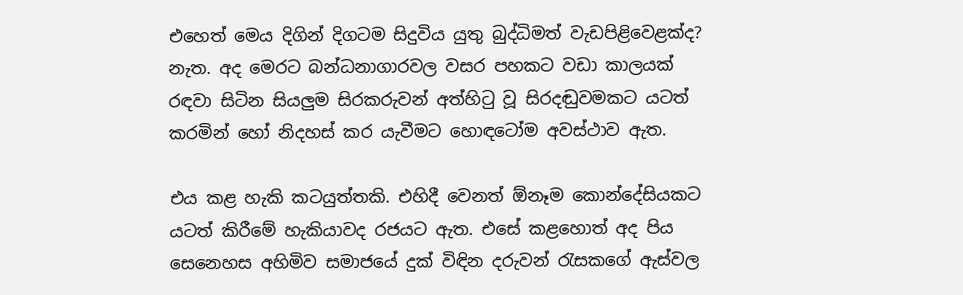එහෙත් මෙය දිගින් දිගටම සිදුවිය යුතු බුද්ධිමත් වැඩපිළිවෙළක්ද? නැත. අද මෙරට බන්ධනාගාරවල වසර පහකට වඩා කාලයක් රඳවා සිටින සියලුම සිරකරුවන් අත්හිටු වූ සිරදඬුවමකට යටත් කරමින් හෝ නිදහස් කර යැවීමට හොඳටෝම අවස්ථාව ඇත.

එය කළ හැකි කටයුත්තකි. එහිදී වෙනත් ඕනෑම කොන්දේසියකට යටත් කිරීමේ හැකියාවද රජයට ඇත. එසේ කළහොත් අද පිය සෙනෙහස අහිමිව සමාජයේ දුක් විඳින දරුවන් රැසකගේ ඇස්වල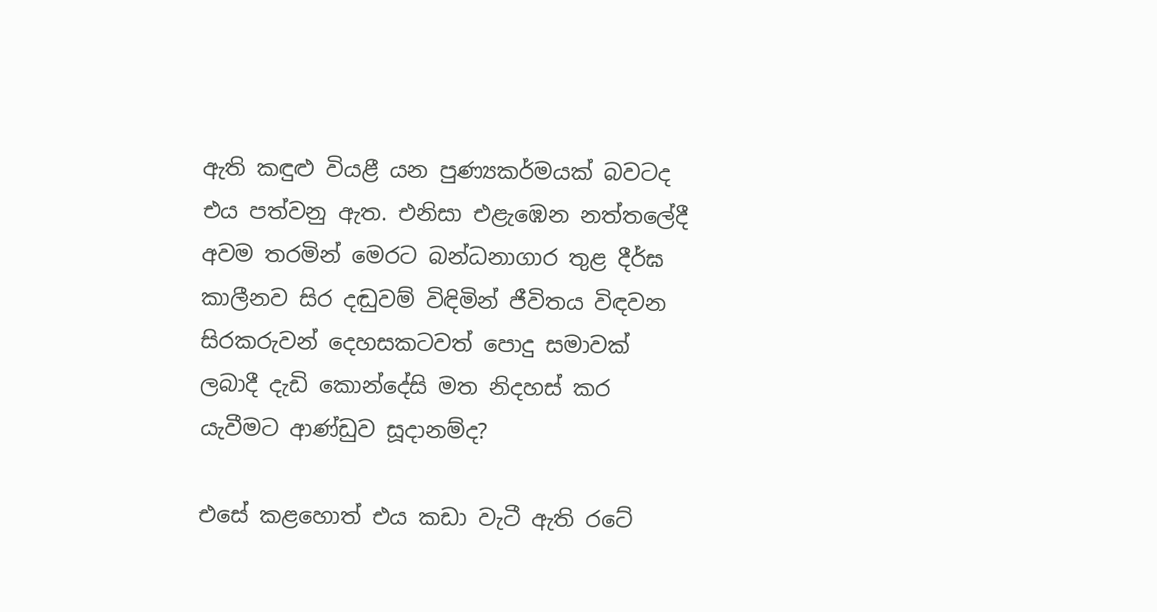ඇති කඳුළු වියළී යන පුණ්‍යකර්මයක් බවටද එය පත්වනු ඇත. එනිසා එළැඹෙන නත්තලේදී අවම තරමින් මෙරට බන්ධනාගාර තුළ දීර්ඝ කාලීනව සිර දඬුවම් විඳිමින් ජීවිතය විඳවන සිරකරුවන් දෙහසකටවත් පොදු සමාවක් ලබාදී දැඩි කොන්දේසි මත නිදහස් කර යැවීමට ආණ්ඩුව සූදානම්ද?

එසේ කළහොත් එය කඩා වැටී ඇති රටේ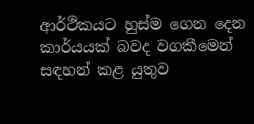ආර්ථිකයට හුස්ම ගෙන දෙන කාර්යයක් බවද වගකීමෙන් සඳහන් කළ යුතුව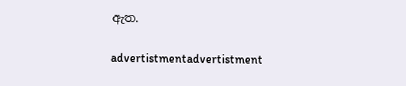ඇත.

advertistmentadvertistment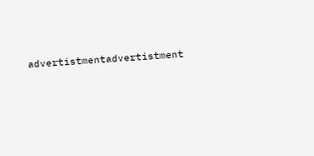advertistmentadvertistment